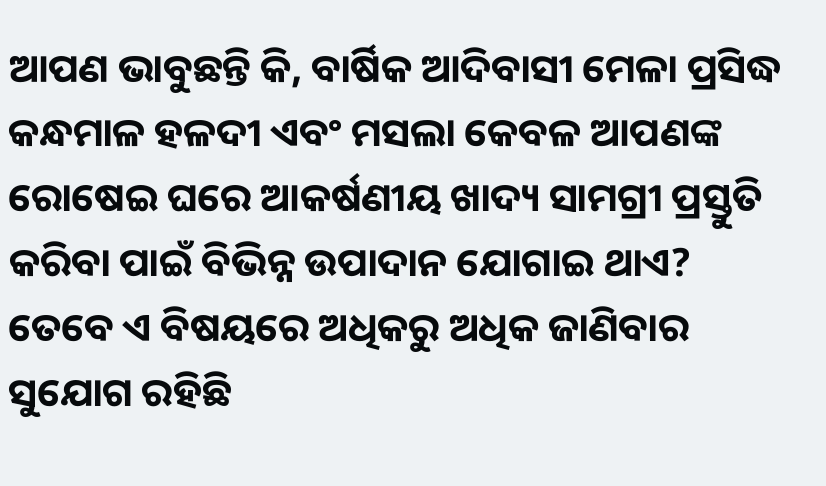ଆପଣ ଭାବୁଛନ୍ତି କି, ବାର୍ଷିକ ଆଦିବାସୀ ମେଳା ପ୍ରସିଦ୍ଧ କନ୍ଧମାଳ ହଳଦୀ ଏବଂ ମସଲା କେବଳ ଆପଣଙ୍କ ରୋଷେଇ ଘରେ ଆକର୍ଷଣୀୟ ଖାଦ୍ୟ ସାମଗ୍ରୀ ପ୍ରସ୍ତୁତି କରିବା ପାଇଁ ବିଭିନ୍ନ ଉପାଦାନ ଯୋଗାଇ ଥାଏ? ତେବେ ଏ ବିଷୟରେ ଅଧିକରୁ ଅଧିକ ଜାଣିବାର ସୁଯୋଗ ରହିଛି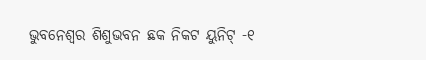ଭୁବନେଶ୍ୱର ଶିଶୁଭବନ ଛକ ନିକଟ ୟୁନିଟ୍ -୧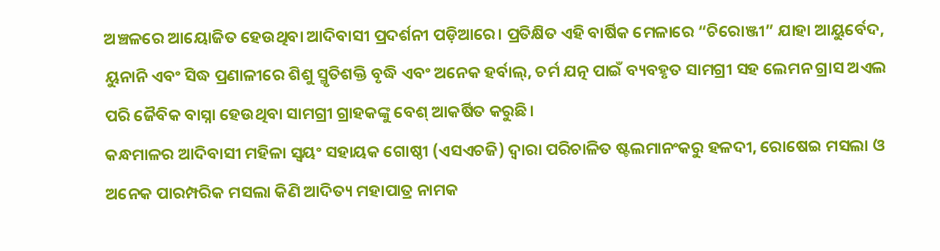ଅଞ୍ଚଳରେ ଆୟୋଜିତ ହେଉଥିବା ଆଦିବାସୀ ପ୍ରଦର୍ଶନୀ ପଡ଼ିଆରେ। ପ୍ରତିକ୍ଷିତ ଏହି ବାର୍ଷିକ ମେଳାରେ “ଚିରୋଞ୍ଜୀ” ଯାହା ଆୟୁର୍ବେଦ, ୟୁନାନି ଏବଂ ସିଦ୍ଧ ପ୍ରଣାଳୀରେ ଶିଶୁ ସ୍ମୃତିଶକ୍ତି ବୃଦ୍ଧି ଏବଂ ଅନେକ ହର୍ବାଲ୍, ଚର୍ମ ଯତ୍ନ ପାଇଁ ବ୍ୟବହୃତ ସାମଗ୍ରୀ ସହ ଲେମନ ଗ୍ରାସ ଅଏଲ ପରି ଜୈବିକ ବାସ୍ନା ହେଉଥିବା ସାମଗ୍ରୀ ଗ୍ରାହକଙ୍କୁ ବେଶ୍ ଆକର୍ଷିତ କରୁଛି।
କନ୍ଧମାଳର ଆଦିବାସୀ ମହିଳା ସ୍ବୟଂ ସହାୟକ ଗୋଷ୍ଠୀ (ଏସଏଚଜି) ଦ୍ୱାରା ପରିଚାଳିତ ଷ୍ଟଲମାନଂକରୁ ହଳଦୀ, ରୋଷେଇ ମସଲା ଓ ଅନେକ ପାରମ୍ପରିକ ମସଲା କିଣି ଆଦିତ୍ୟ ମହାପାତ୍ର ନାମକ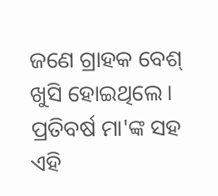ଜଣେ ଗ୍ରାହକ ବେଶ୍ ଖୁସି ହୋଇଥିଲେ। ପ୍ରତିବର୍ଷ ମା'ଙ୍କ ସହ ଏହି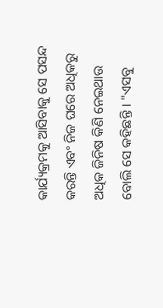କାର୍ଯ୍ୟକ୍ରମକୁ ଆସିବାକୁ ସେ ପସନ୍ଦ କରନ୍ତି ଏବଂ ନିଜ ଘରେ ଅଧିକରୁ ଅଧିକ ଜିନିଷ କିଣି ନେଇଥାଉ ବୋଲି ସେ କହିଛନ୍ତି । "ଏସବୁ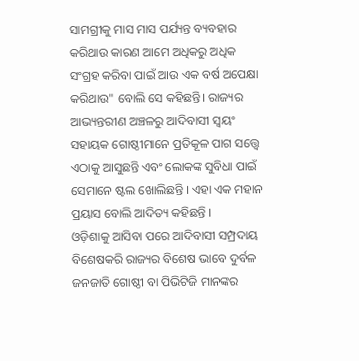ସାମଗ୍ରୀକୁ ମାସ ମାସ ପର୍ଯ୍ୟନ୍ତ ବ୍ୟବହାର କରିଥାଉ କାରଣ ଆମେ ଅଧିକରୁ ଅଧିକ ସଂଗ୍ରହ କରିବା ପାଇଁ ଆଉ ଏକ ବର୍ଷ ଅପେକ୍ଷା କରିଥାଉ" ବୋଲି ସେ କହିଛନ୍ତି। ରାଜ୍ୟର ଆଭ୍ୟନ୍ତରୀଣ ଅଞ୍ଚଳରୁ ଆଦିବାସୀ ସ୍ୱୟଂ ସହାୟକ ଗୋଷ୍ଠୀମାନେ ପ୍ରତିକୂଳ ପାଗ ସତ୍ତ୍ୱେ ଏଠାକୁ ଆସୁଛନ୍ତି ଏବଂ ଲୋକଙ୍କ ସୁବିଧା ପାଇଁ ସେମାନେ ଷ୍ଟଲ ଖୋଲିଛନ୍ତି । ଏହା ଏକ ମହାନ ପ୍ରୟାସ ବୋଲି ଆଦିତ୍ୟ କହିଛନ୍ତି ।
ଓଡ଼ିଶାକୁ ଆସିବା ପରେ ଆଦିବାସୀ ସମ୍ପ୍ରଦାୟ ବିଶେଷକରି ରାଜ୍ୟର ବିଶେଷ ଭାବେ ଦୁର୍ବଳ ଜନଜାତି ଗୋଷ୍ଠୀ ବା ପିଭିଟିଜି ମାନଙ୍କର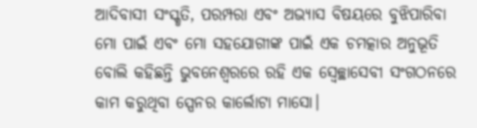ଆଦିବାସୀ ସଂସ୍କୃତି, ପରମ୍ପରା ଏବଂ ଅଭ୍ୟାସ ବିଷୟରେ ବୁଝିପାରିବା ମୋ ପାଇଁ ଏବଂ ମୋ ସହଯୋଗୀଙ୍କ ପାଇଁ ଏକ ଚମତ୍କାର ଅନୁଭୂତି ବୋଲି କହିଛନ୍ତି ଭୁବନେଶ୍ୱରରେ ରହି ଏକ ସ୍ୱେଚ୍ଛାସେବୀ ସଂଗଠନରେ କାମ କରୁଥିବା ସ୍ପେନର କାର୍ଲୋଟା ମାସୋ।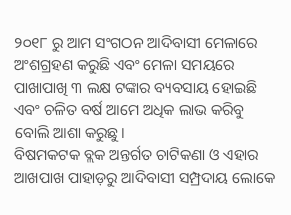୨୦୧୮ ରୁ ଆମ ସଂଗଠନ ଆଦିବାସୀ ମେଳାରେ ଅଂଶଗ୍ରହଣ କରୁଛି ଏବଂ ମେଳା ସମୟରେ ପାଖାପାଖି ୩ ଲକ୍ଷ ଟଙ୍କାର ବ୍ୟବସାୟ ହୋଇଛି ଏବଂ ଚଳିତ ବର୍ଷ ଆମେ ଅଧିକ ଲାଭ କରିବୁ ବୋଲି ଆଶା କରୁଛୁ।
ବିଷମକଟକ ବ୍ଲକ ଅନ୍ତର୍ଗତ ଚାଟିକଣା ଓ ଏହାର ଆଖପାଖ ପାହାଡ଼ରୁ ଆଦିବାସୀ ସମ୍ପ୍ରଦାୟ ଲୋକେ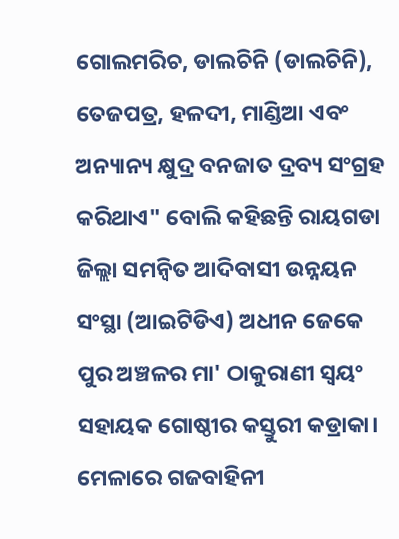ଗୋଲମରିଚ, ଡାଲଚିନି (ଡାଲଚିନି), ତେଜପତ୍ର, ହଳଦୀ, ମାଣ୍ଡିଆ ଏବଂ ଅନ୍ୟାନ୍ୟ କ୍ଷୁଦ୍ର ବନଜାତ ଦ୍ରବ୍ୟ ସଂଗ୍ରହ କରିଥାଏ" ବୋଲି କହିଛନ୍ତି ରାୟଗଡା ଜିଲ୍ଲା ସମନ୍ୱିତ ଆଦିବାସୀ ଉନ୍ନୟନ ସଂସ୍ଥା (ଆଇଟିଡିଏ) ଅଧୀନ ଜେକେ ପୁର ଅଞ୍ଚଳର ମା' ଠାକୁରାଣୀ ସ୍ୱୟଂ ସହାୟକ ଗୋଷ୍ଠୀର କସ୍ତୁରୀ କଡ୍ରାକା। ମେଳାରେ ଗଜବାହିନୀ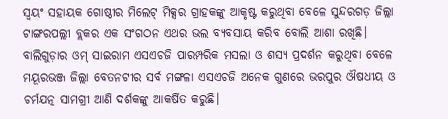ସ୍ୱୟଂ ସହାୟକ ଗୋଷ୍ଠୀର ମିଲେଟ୍ ମିକ୍ସର ଗ୍ରାହକଙ୍କୁ ଆକୃଷ୍ଟ କରୁଥିବା ବେଳେ ସୁନ୍ଦରଗଡ଼ ଜିଲ୍ଲା ଟାଙ୍ଗରପଲ୍ଲୀ ବ୍ଲକର ଏକ ସଂଗଠନ ଏଥର ଭଲ ବ୍ୟବସାୟ କରିବ ବୋଲି ଆଶା ରଖିଛି। ବାଲିଗୁଡ଼ାର ଓମ୍ ସାଇରାମ ଏସଏଚଜି ପାରମ୍ପରିକ ମସଲା ଓ ଶସ୍ୟ ପ୍ରଦର୍ଶନ କରୁଥିବା ବେଳେ ମୟୂରଭଞ୍ଜ ଜିଲ୍ଲା ବେତନଟୀର ସର୍ବ ମଙ୍ଗଳା ଏସଏଚଜି ଅନେକ ଗୁଣରେ ଭରପୁର ଔଷଧୀୟ ଓ ଚର୍ମଯତ୍ନ ସାମଗ୍ରୀ ଆଣି ଦର୍ଶକଙ୍କୁ ଆକର୍ଷିତ କରୁଛି।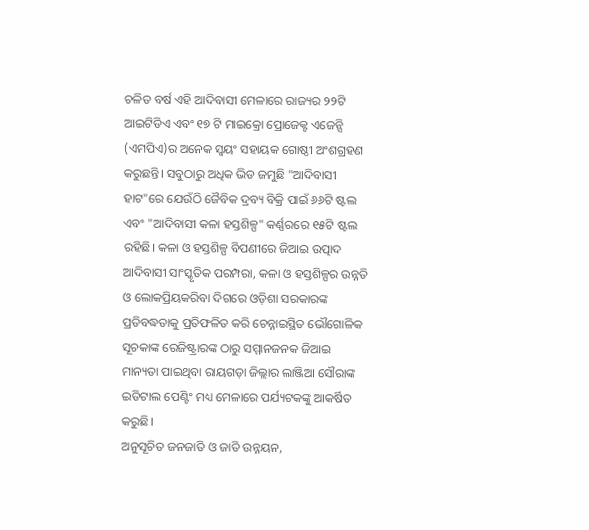ଚଳିତ ବର୍ଷ ଏହି ଆଦିବାସୀ ମେଳାରେ ରାଜ୍ୟର ୨୨ଟି ଆଇଟିଡିଏ ଏବଂ ୧୭ ଟି ମାଇକ୍ରୋ ପ୍ରୋଜେକ୍ଟ ଏଜେନ୍ସି (ଏମପିଏ)ର ଅନେକ ସ୍ୱୟଂ ସହାୟକ ଗୋଷ୍ଠୀ ଅଂଶଗ୍ରହଣ କରୁଛନ୍ତି। ସବୁଠାରୁ ଅଧିକ ଭିଡ ଜମୁଛି "ଆଦିବାସୀ ହାଟ"ରେ ଯେଉଁଠି ଜୈବିକ ଦ୍ରବ୍ୟ ବିକ୍ରି ପାଇଁ ୬୬ଟି ଷ୍ଟଲ ଏବଂ "ଆଦିବାସୀ କଳା ହସ୍ତଶିଳ୍ପ" କର୍ଣ୍ଣରରେ ୧୫ଟି ଷ୍ଟଲ ରହିଛି। କଳା ଓ ହସ୍ତଶିଳ୍ପ ବିପଣୀରେ ଜିଆଇ ଉତ୍ପାଦ ଆଦିବାସୀ ସାଂସ୍କୃତିକ ପରମ୍ପରା, କଳା ଓ ହସ୍ତଶିଳ୍ପର ଉନ୍ନତି ଓ ଲୋକପ୍ରିୟକରିବା ଦିଗରେ ଓଡ଼ିଶା ସରକାରଙ୍କ ପ୍ରତିବଦ୍ଧତାକୁ ପ୍ରତିଫଳିତ କରି ଚେନ୍ନାଇସ୍ଥିତ ଭୌଗୋଳିକ ସୂଚକାଙ୍କ ରେଜିଷ୍ଟ୍ରାରଙ୍କ ଠାରୁ ସମ୍ମାନଜନକ ଜିଆଇ ମାନ୍ୟତା ପାଇଥିବା ରାୟଗଡ଼ା ଜିଲ୍ଲାର ଲାଞ୍ଜିଆ ସୌରାଙ୍କ ଇଡିଟାଲ ପେଣ୍ଟିଂ ମଧ୍ୟ ମେଳାରେ ପର୍ଯ୍ୟଟକଙ୍କୁ ଆକର୍ଷିତ କରୁଛି।
ଅନୁସୂଚିତ ଜନଜାତି ଓ ଜାତି ଉନ୍ନୟନ,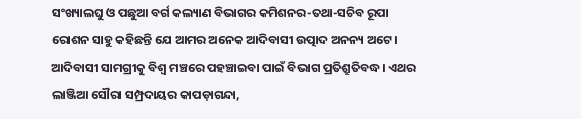ସଂଖ୍ୟାଲଘୁ ଓ ପଛୁଆ ବର୍ଗ କଲ୍ୟାଣ ବିଭାଗର କମିଶନର-ତଥା-ସଚିବ ରୂପା ରୋଶନ ସାହୁ କହିଛନ୍ତି ଯେ ଆମର ଅନେକ ଆଦିବାସୀ ଉତ୍ପାଦ ଅନନ୍ୟ ଅଟେ। ଆଦିବାସୀ ସାମଗ୍ରୀକୁ ବିଶ୍ୱ ମଞ୍ଚରେ ପହଞ୍ଚାଇବା ପାଇଁ ବିଭାଗ ପ୍ରତିଶ୍ରୁତିବଦ୍ଧ। ଏଥର ଲାଞ୍ଜିଆ ସୌରା ସମ୍ପ୍ରଦାୟର କାପଡ଼ାଗନ୍ଦା,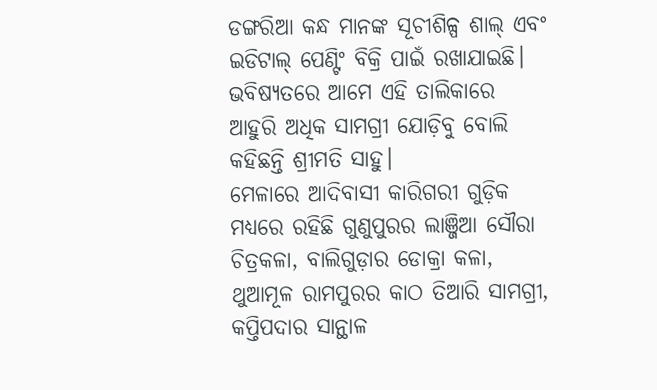ଡଙ୍ଗରିଆ କନ୍ଧ ମାନଙ୍କ ସୂଚୀଶିଳ୍ପ ଶାଲ୍ ଏବଂ ଇଡିଟାଲ୍ ପେଣ୍ଟିଂ ବିକ୍ରି ପାଇଁ ରଖାଯାଇଛି। ଭବିଷ୍ୟତରେ ଆମେ ଏହି ତାଲିକାରେ ଆହୁରି ଅଧିକ ସାମଗ୍ରୀ ଯୋଡ଼ିବୁ ବୋଲି କହିଛନ୍ତି ଶ୍ରୀମତି ସାହୁ।
ମେଳାରେ ଆଦିବାସୀ କାରିଗରୀ ଗୁଡ଼ିକ ମଧ୍ୟରେ ରହିଛି ଗୁଣୁପୁରର ଲାଞ୍ଜିଆ ସୌରା ଚିତ୍ରକଳା, ବାଲିଗୁଡ଼ାର ଡୋକ୍ରା କଳା, ଥୁଆମୂଳ ରାମପୁରର କାଠ ତିଆରି ସାମଗ୍ରୀ, କପ୍ତିପଦାର ସାନ୍ଥାଳ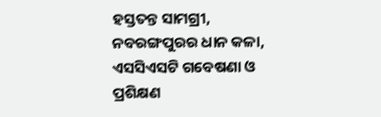ହସ୍ତତନ୍ତ ସାମଗ୍ରୀ, ନବରଙ୍ଗପୁରର ଧାନ କଳା, ଏସସିଏସଟି ଗବେଷଣା ଓ ପ୍ରଶିକ୍ଷଣ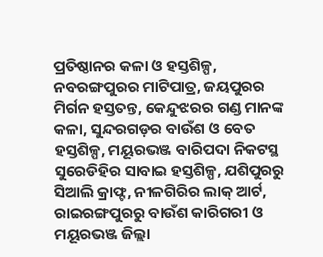ପ୍ରତିଷ୍ଠାନର କଳା ଓ ହସ୍ତଶିଳ୍ପ, ନବରଙ୍ଗପୁରର ମାଟିପାତ୍ର, ଜୟପୁରର ମିର୍ଗନ ହସ୍ତତନ୍ତ, କେନ୍ଦୁଝରର ଗଣ୍ଡ ମାନଙ୍କ କଳା, ସୁନ୍ଦରଗଡ଼ର ବାଉଁଶ ଓ ବେତ ହସ୍ତଶିଳ୍ପ, ମୟୂରଭଞ୍ଜ ବାରିପଦା ନିକଟସ୍ଥ ସୁରେଡିହିର ସାବାଇ ହସ୍ତଶିଳ୍ପ, ଯଶିପୁରରୁ ସିଆଲି କ୍ରାଫ୍ଟ, ନୀଳଗିରିର ଲାକ୍ ଆର୍ଟ, ରାଇରଙ୍ଗପୁରରୁ ବାଉଁଶ କାରିଗରୀ ଓ ମୟୂରଭଞ୍ଜ ଜିଲ୍ଲା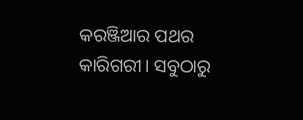କରଞ୍ଜିଆର ପଥର କାରିଗରୀ। ସବୁଠାରୁ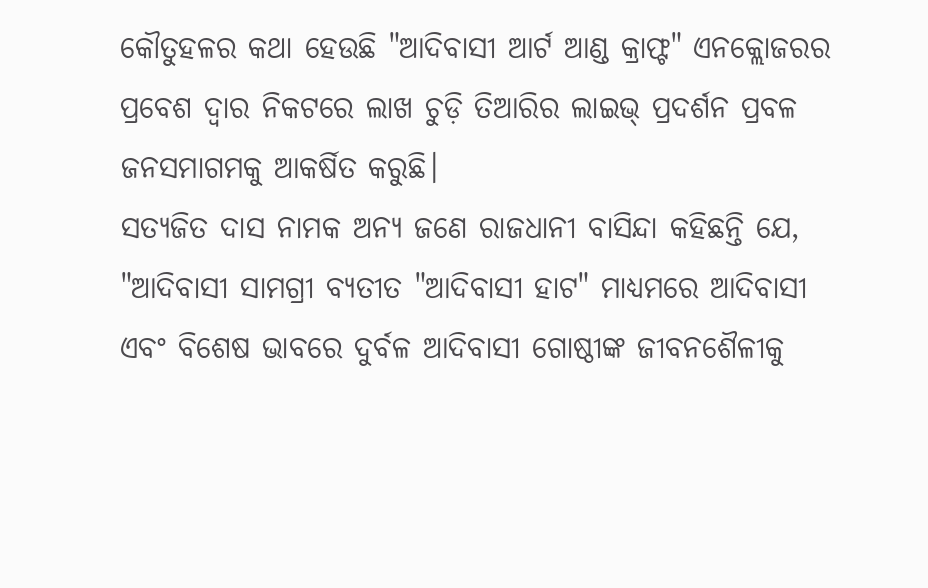କୌତୁହଳର କଥା ହେଉଛି "ଆଦିବାସୀ ଆର୍ଟ ଆଣ୍ଡ କ୍ରାଫ୍ଟ" ଏନକ୍ଲୋଜରର ପ୍ରବେଶ ଦ୍ୱାର ନିକଟରେ ଲାଖ ଚୁଡ଼ି ତିଆରିର ଲାଇଭ୍ ପ୍ରଦର୍ଶନ ପ୍ରବଳ ଜନସମାଗମକୁ ଆକର୍ଷିତ କରୁଛି।
ସତ୍ୟଜିତ ଦାସ ନାମକ ଅନ୍ୟ ଜଣେ ରାଜଧାନୀ ବାସିନ୍ଦା କହିଛନ୍ତି ଯେ, "ଆଦିବାସୀ ସାମଗ୍ରୀ ବ୍ୟତୀତ "ଆଦିବାସୀ ହାଟ" ମାଧ୍ୟମରେ ଆଦିବାସୀ ଏବଂ ବିଶେଷ ଭାବରେ ଦୁର୍ବଳ ଆଦିବାସୀ ଗୋଷ୍ଠୀଙ୍କ ଜୀବନଶୈଳୀକୁ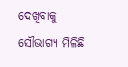ଦେଖିବାକୁ ସୌଭାଗ୍ୟ ମିଳିଛି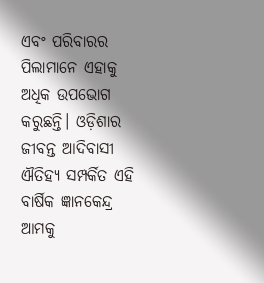ଏବଂ ପରିବାରର ପିଲାମାନେ ଏହାକୁ ଅଧିକ ଉପଭୋଗ କରୁଛନ୍ତି। ଓଡ଼ିଶାର ଜୀବନ୍ତ ଆଦିବାସୀ ଐତିହ୍ୟ ସମ୍ପର୍କିତ ଏହି ବାର୍ଷିକ ଜ୍ଞାନକେନ୍ଦ୍ର ଆମକୁ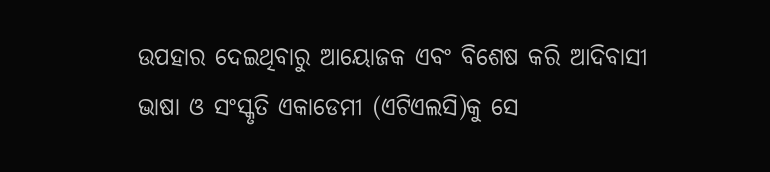ଉପହାର ଦେଇଥିବାରୁ ଆୟୋଜକ ଏବଂ ବିଶେଷ କରି ଆଦିବାସୀ ଭାଷା ଓ ସଂସ୍କୃତି ଏକାଡେମୀ (ଏଟିଏଲସି)କୁ ସେ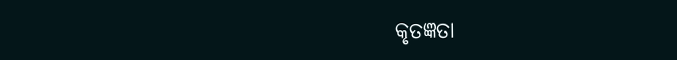କୃତଜ୍ଞତା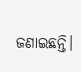ଜଣାଇଛନ୍ତି।